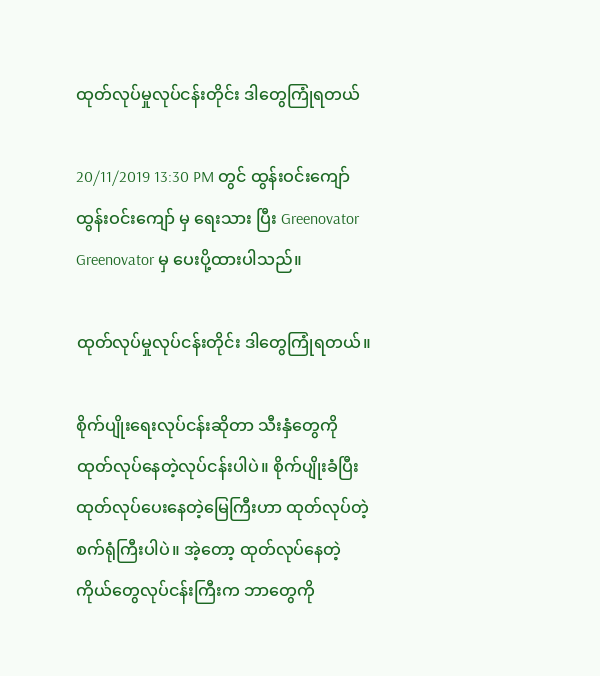ထုတ်လုပ်မှုလုပ်ငန်းတိုင်း ဒါတွေကြုံရတယ်

20/11/2019 13:30 PM တွင် ထွန်းဝင်းကျော် ထွန်းဝင်းကျော် မှ ရေးသား ပြီး Greenovator Greenovator မှ ပေးပို့ထားပါသည်။

ထုတ်လုပ်မှုလုပ်ငန်းတိုင်း ဒါတွေကြုံရတယ်။

စိုက်ပျိုးရေးလုပ်ငန်းဆိုတာ သီးနှံတွေကိုထုတ်လုပ်နေတဲ့လုပ်ငန်းပါပဲ။ စိုက်ပျိုးခံပြီး ထုတ်လုပ်ပေးနေတဲ့မြေကြီးဟာ ထုတ်လုပ်တဲ့စက်ရုံကြီးပါပဲ။ အဲ့တော့ ထုတ်လုပ်နေတဲ့ ကိုယ်တွေလုပ်ငန်းကြီးက ဘာတွေကို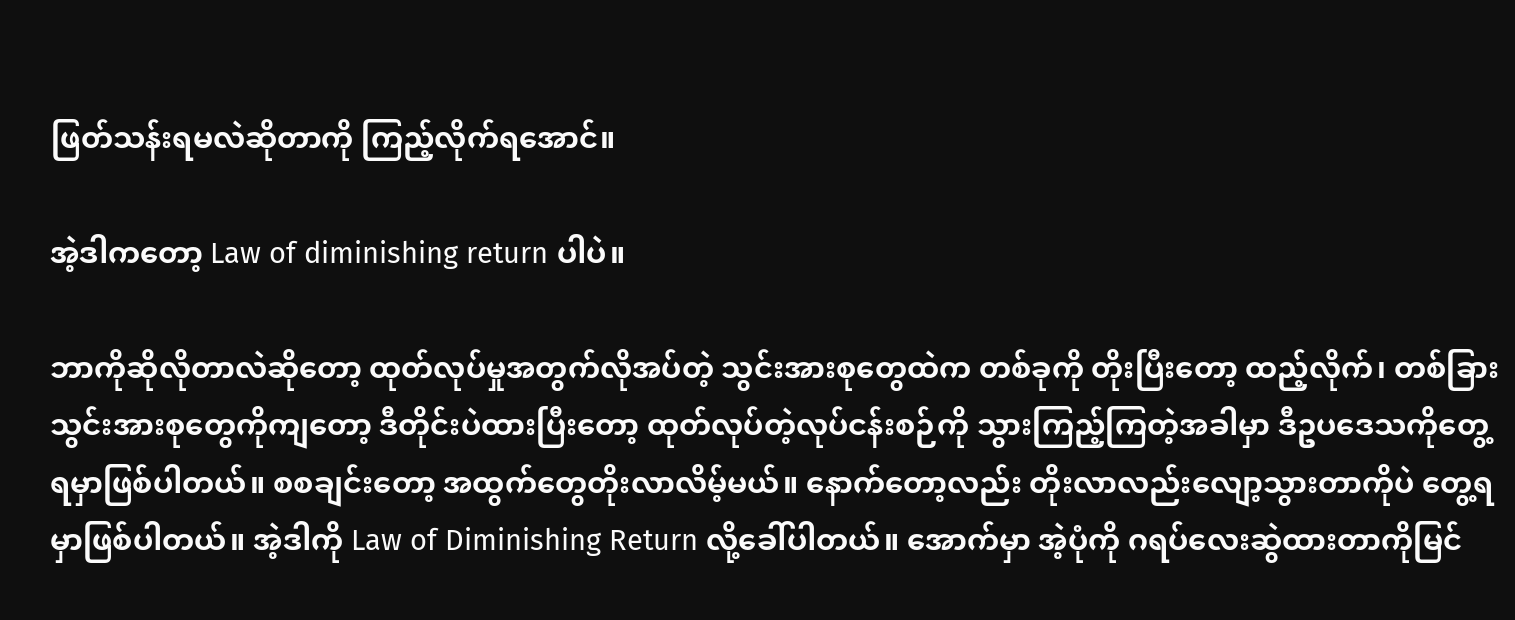ဖြတ်သန်းရမလဲဆိုတာကို ကြည့်လိုက်ရအောင်။

အဲ့ဒါကတော့ Law of diminishing return ပါပဲ။

ဘာကိုဆိုလိုတာလဲဆိုတော့ ထုတ်လုပ်မှုအတွက်လိုအပ်တဲ့ သွင်းအားစုတွေထဲက တစ်ခုကို တိုးပြီးတော့ ထည့်လိုက်၊ တစ်ခြား သွင်းအားစုတွေကိုကျတော့ ဒီတိုင်းပဲထားပြီးတော့ ထုတ်လုပ်တဲ့လုပ်ငန်းစဉ်ကို သွားကြည့်ကြတဲ့အခါမှာ ဒီဥပဒေသကိုတွေ့ရမှာဖြစ်ပါတယ်။ စစချင်းတော့ အထွက်တွေတိုးလာလိမ့်မယ်။ နောက်တော့လည်း တိုးလာလည်းလျော့သွားတာကိုပဲ တွေ့ရမှာဖြစ်ပါတယ်။ အဲ့ဒါကို Law of Diminishing Return လို့ခေါ်ပါတယ်။ အောက်မှာ အဲ့ပုံကို ဂရပ်လေးဆွဲထားတာကိုမြင်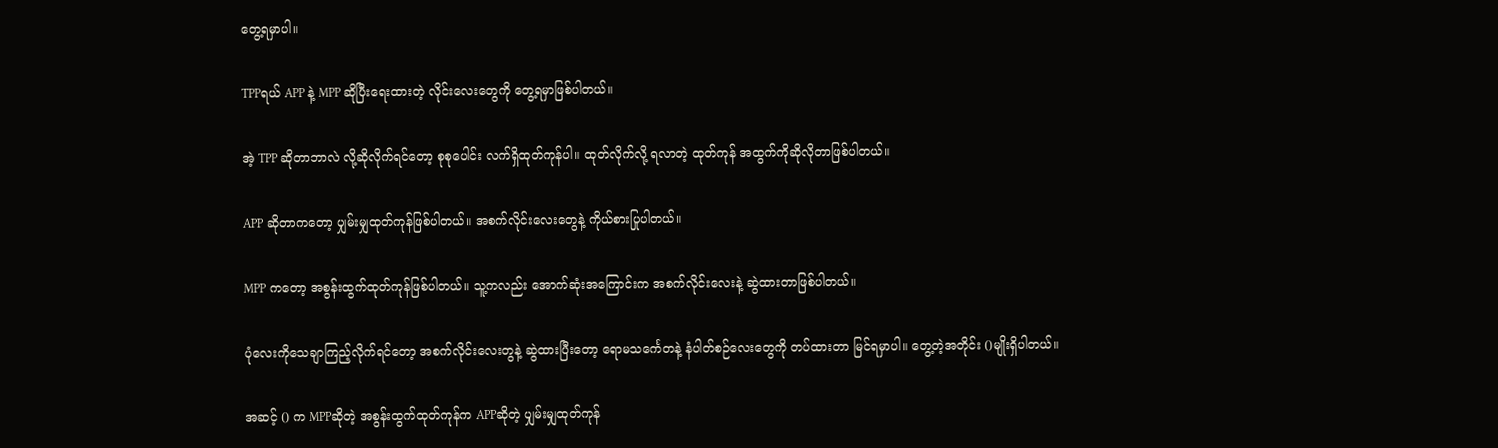တွေ့ရမှာပါ။

TPPရယ် APP နဲ့ MPP ဆိုပြီးရေးထားတဲ့ လိုင်းလေးတွေကို တွေ့ရမှာဖြစ်ပါတယ်။

အဲ့ TPP ဆိုတာဘာလဲ လို့ဆိုလိုက်ရင်တော့ စုစုပေါင်း လက်ရှိထုတ်ကုန်ပါ။ ထုတ်လိုက်လို့ ရလာတဲ့ ထုတ်ကုန် အထွက်ကိုဆိုလိုတာဖြစ်ပါတယ်။

APP ဆိုတာကတော့ ပျှမ်းမျှထုတ်ကုန်ဖြစ်ပါတယ်။ အစက်လိုင်းလေးတွေနဲ့ ကိုယ်စားပြုပါတယ်။

MPP ကတော့ အစွန်းထွက်ထုတ်ကုန်ဖြစ်ပါတယ်။ သူ့ကလည်း အောက်ဆုံးအကြောင်းက အစက်လိုင်းလေးနဲ့ ဆွဲထားတာဖြစ်ပါတယ်။

ပုံလေးကိုသေချာကြည့်လိုက်ရင်တော့ အစက်လိုင်းလေးတွနဲ့ ဆွဲထားပြီးတော့ ရောမသင်္ကေတနဲ့ နံပါတ်စဉ်လေးတွေကို တပ်ထားတာ မြင်ရမှာပါ။ တွေ့တဲ့အတိုင်း ()မျိုးရှိပါတယ်။

အဆင့် () က MPPဆိုတဲ့ အစွန်းထွက်ထုတ်ကုန်က APPဆိုတဲ့ ပျှမ်းမျှထုတ်ကုန်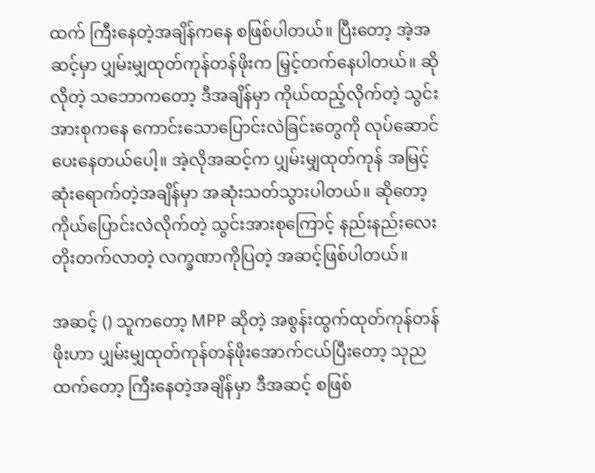ထက် ကြီးနေတဲ့အချိန်ကနေ စဖြစ်ပါတယ်။ ပြီးတော့ အဲ့အဆင့်မှာ ပျှမ်းမျှထုတ်ကုန်တန်ဖိုးက မြှင့်တက်နေပါတယ်။ ဆိုလိုတဲ့ သဘောကတော့ ဒီအချိန်မှာ ကိုယ်ထည့်လိုက်တဲ့ သွင်းအားစုကနေ ကောင်းသောပြောင်းလဲခြင်းတွေကို လုပ်ဆောင်ပေးနေတယ်ပေါ့။ အဲ့လိုအဆင့်က ပျှမ်းမျှထုတ်ကုန် အမြင့်ဆုံးရောက်တဲ့အချိန်မှာ အဆုံးသတ်သွားပါတယ်။ ဆိုတော့ ကိုယ်ပြောင်းလဲလိုက်တဲ့ သွင်းအားစုကြောင့် နည်းနည်းလေးတိုးတက်လာတဲ့ လက္ခဏာကိုပြတဲ့ အဆင့်ဖြစ်ပါတယ်။

အဆင့် () သူကတော့ MPP ဆိုတဲ့ အစွန်းထွက်ထုတ်ကုန်တန်ဖိုးဟာ ပျှမ်းမျှထုတ်ကုန်တန်ဖိုးအောက်ငယ်ပြီးတော့ သုညထက်တော့ ကြီးနေတဲ့အချိန်မှာ ဒီအဆင့် စဖြစ်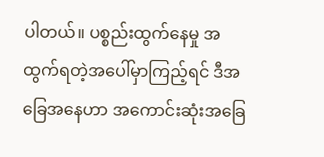ပါတယ်။ ပစ္စည်းထွက်နေမှု အထွက်ရတဲ့အပေါ်မှာကြည့်ရင် ဒီအခြေအနေဟာ အကောင်းဆုံးအခြေ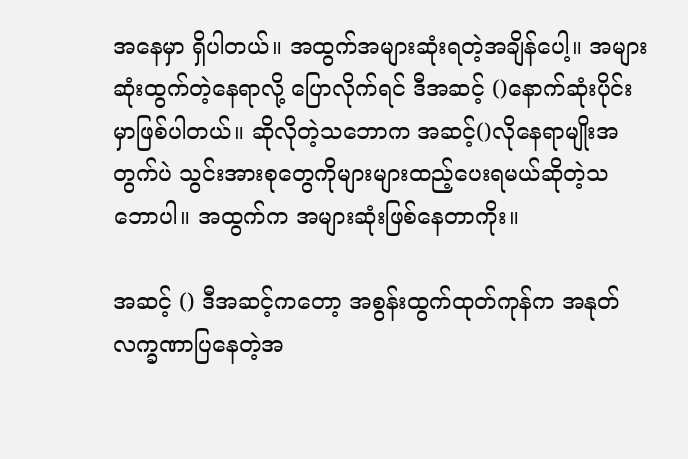အနေမှာ ရှိပါတယ်။ အထွက်အများဆုံးရတဲ့အချိန်ပေါ့။ အများဆုံးထွက်တဲ့နေရာလို့ ပြောလိုက်ရင် ဒီအဆင့် ()နောက်ဆုံးပိုင်းမှာဖြစ်ပါတယ်။ ဆိုလိုတဲ့သဘောက အဆင့်()လိုနေရာမျိုးအတွက်ပဲ သွင်းအားစုတွေကိုများများထည့်ပေးရမယ်ဆိုတဲ့သဘောပါ။ အထွက်က အများဆုံးဖြစ်နေတာကိုး။

အဆင့် () ဒီအဆင့်ကတော့ အစွန်းထွက်ထုတ်ကုန်က အနုတ်လက္ခဏာပြနေတဲ့အ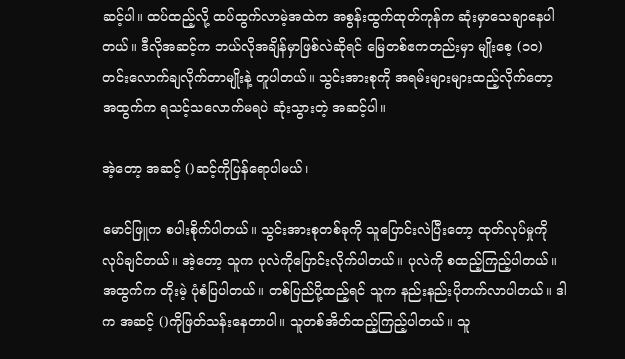ဆင့်ပါ။ ထပ်ထည့်လို့ ထပ်ထွက်လာမဲ့အထဲက အစွန်းထွက်ထုတ်ကုန်က ဆုံးမှာသေချာနေပါတယ်။ ဒီလိုအဆင့်က ဘယ်လိုအချိန်မှာဖြစ်လဲဆိုရင် မြေတစ်ဧကတည်းမှာ မျိုးစေ့ (၁၀)တင်းလောက်ချလိုက်တာမျိုးနဲ့ တူပါတယ်။ သွင်းအားစုကို အရမ်းများများထည့်လိုက်တော့ အထွက်က ရသင့်သလောက်မရပဲ ဆုံးသွားတဲ့ အဆင့်ပါ။

အဲ့တော့ အဆင့် ()ဆင့်ကိုပြန်ရောပါမယ်၊

မောင်ဖြူက စပါးစိုက်ပါတယ်။ သွင်းအားစုတစ်ခုကို သူပြောင်းလဲပြီးတော့ ထုတ်လုပ်မှုကိုလုပ်ချင်တယ်။ အဲ့တော့ သူက ပုလဲကိုပြောင်းလိုက်ပါတယ်။ ပုလဲကို စထည့်ကြည့်ပါတယ်။ အထွက်က တိုးမဲ့ ပုံစံပြပါတယ်။ တစ်ပြည်ပို့ထည့်ရင် သူက နည်းနည်းပိုတက်လာပါတယ်။ ဒါက အဆင့် ()ကိုဖြတ်သန်းနေတာပါ။ သူတစ်အိတ်ထည့်ကြည့်ပါတယ်။ သူ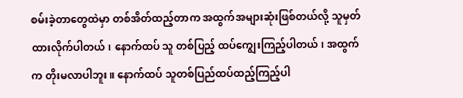စမ်းခဲ့တာတွေထဲမှာ တစ်အိတ်ထည့်တာက အထွက်အများဆုံးဖြစ်တယ်လို့ သူမှတ်ထားလိုက်ပါတယ်၊ နောက်ထပ် သူ တစ်ပြည့် ထပ်ကျွေးကြည့်ပါတယ်၊ အထွက်က တိုးမလာပါဘူး။ နောက်ထပ် သူတစ်ပြည်ထပ်ထည့်ကြည့်ပါ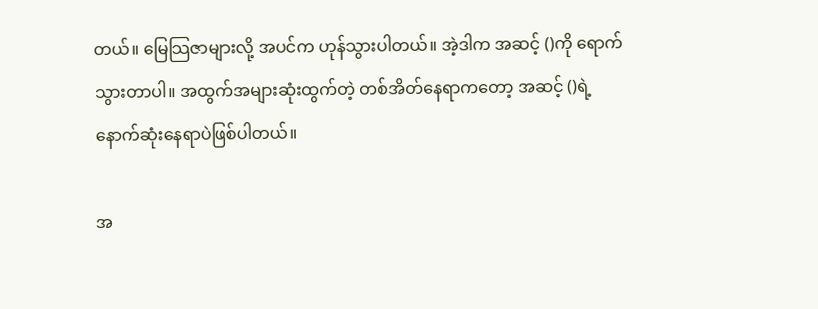တယ်။ မြေသြဇာများလို့ အပင်က ဟုန်သွားပါတယ်။ အဲ့ဒါက အဆင့် ()ကို ရောက်သွားတာပါ။ အထွက်အများဆုံးထွက်တဲ့ တစ်အိတ်နေရာကတော့ အဆင့် ()ရဲ့ နောက်ဆုံးနေရာပဲဖြစ်ပါတယ်။

အ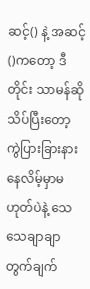ဆင့်() နဲ့ အဆင့်()ကတော့ ဒီတိုင်း သာမန်ဆို သိပ်ပြီးတော့ ကွဲပြားခြားနားနေလိမ့်မှာမဟုတ်ပဲနဲ့ သေသေချာချာတွက်ချက်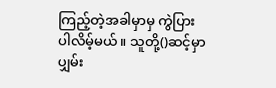ကြည့်တဲ့အခါမှာမှ ကွဲပြားပါလိမ့်မယ်။ သူတို့()ဆင့်မှာ ပျှမ်း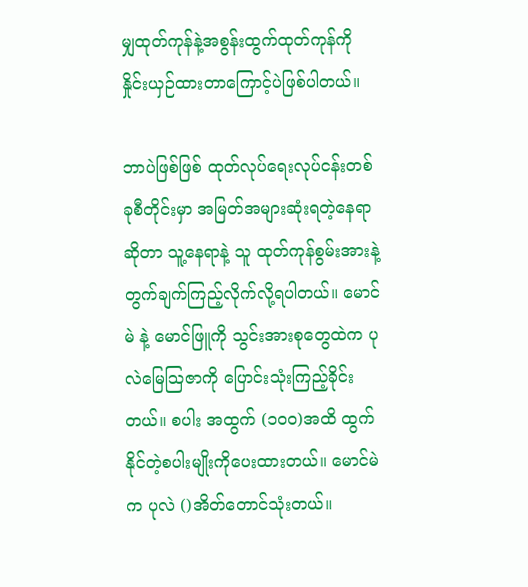မျှထုတ်ကုန်နဲ့အစွန်းထွက်ထုတ်ကုန်ကို နှိုင်းယှဉ်ထားတာကြောင့်ပဲဖြစ်ပါတယ်။

ဘာပဲဖြစ်ဖြစ် ထုတ်လုပ်ရေးလုပ်ငန်းတစ်ခုစီတိုင်းမှာ အမြတ်အများဆုံးရတဲ့နေရာဆိုတာ သူ့နေရာနဲ့ သူ ထုတ်ကုန်စွမ်းအားနဲ့တွက်ချက်ကြည့်လိုက်လို့ရပါတယ်။ မောင်မဲ နဲ့ မောင်ဖြူကို သွင်းအားစုတွေထဲက ပုလဲမြေသြဇာကို ပြောင်းသုံးကြည့်ခိုင်းတယ်။ စပါး အထွက် (၁၀၀)အထိ ထွက်နိုင်တဲ့စပါးမျိုးကိုပေးထားတယ်။ မောင်မဲက ပုလဲ ()အိတ်တောင်သုံးတယ်။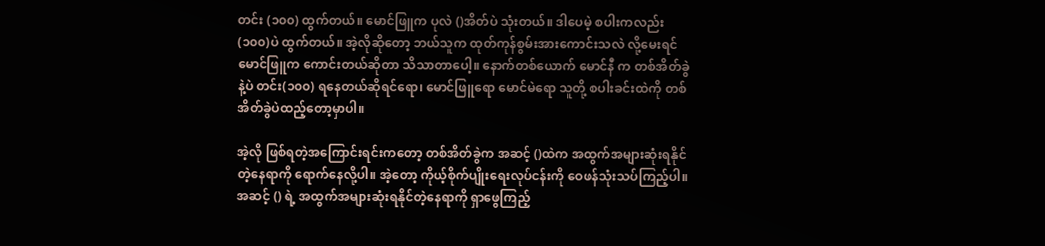တင်း (၁၀၀) ထွက်တယ်။ မောင်ဖြူက ပုလဲ ()အိတ်ပဲ သုံးတယ်။ ဒါပေမဲ့ စပါးကလည်း (၁၀၀)ပဲ ထွက်တယ်။ အဲ့လိုဆိုတော့ ဘယ်သူက ထုတ်ကုန်စွမ်းအားကောင်းသလဲ လို့မေးရင် မောင်ဖြူက ကောင်းတယ်ဆိုတာ သိသာတာပေါ့။ နောက်တစ်ယောက် မောင်နီ က တစ်အိတ်ခွဲနဲ့ပဲ တင်း(၁၀၀) ရနေတယ်ဆိုရင်ရော၊ မောင်ဖြူရော မောင်မဲရော သူတို့ စပါးခင်းထဲကို တစ်အိတ်ခွဲပဲထည့်တော့မှာပါ။

အဲ့လို ဖြစ်ရတဲ့အကြောင်းရင်းကတော့ တစ်အိတ်ခွဲက အဆင့် ()ထဲက အထွက်အများဆုံးရနိုင်တဲ့နေရာကို ရောက်နေလို့ပါ။ အဲ့တော့ ကိုယ့်စိုက်ပျိုးရေးလုပ်ငန်းကို ဝေဖန်သုံးသပ်ကြည့်ပါ။ အဆင့် () ရဲ့ အထွက်အများဆုံးရနိုင်တဲ့နေရာကို ရှာဖွေကြည့်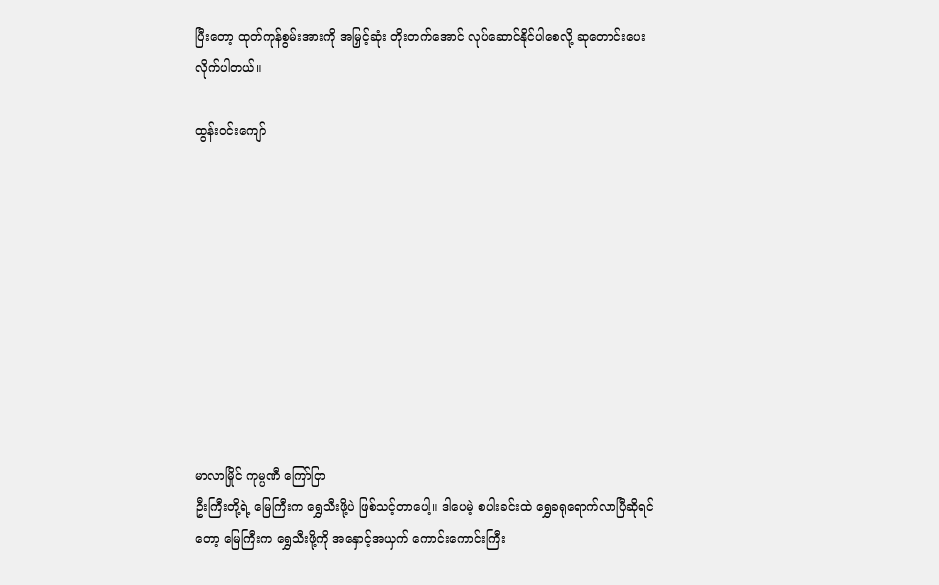ပြီးတော့ ထုတ်ကုန်စွမ်းအားကို အမြှင့်ဆုံး တိုးတက်အောင် လုပ်ဆောင်နိုင်ပါစေလို့ ဆုတောင်းပေးလိုက်ပါတယ်။

ထွန်းဝင်းကျော်










မာလာမြိုင် ကုမ္ပဏီ ကြော်ငြာ
ဦးကြီးတို့ရဲ့ မြေကြီးက ရွှေသီးဖို့ပဲ ဖြစ်သင့်တာပေါ့။ ဒါပေမဲ့ စပါးခင်းထဲ ရွှေခရုရောက်လာပြီဆိုရင်တော့ မြေကြီးက ရွှေသီးဖို့ကို အနှောင့်အယှက် ကောင်းကောင်းကြီး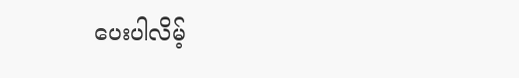ပေးပါလိမ့်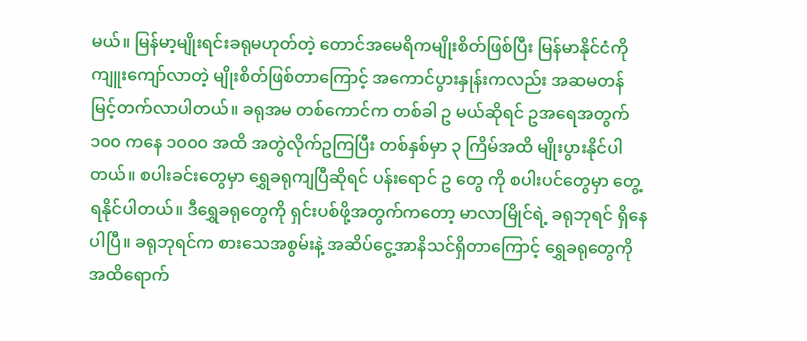မယ်။ မြန်မာ့မျိုးရင်းခရုမဟုတ်တဲ့ တောင်အမေရိကမျိုးစိတ်ဖြစ်ပြီး မြန်မာနိုင်ငံကို ကျူးကျော်လာတဲ့ မျိုးစိတ်ဖြစ်တာကြောင့် အကောင်ပွားနှုန်းကလည်း အဆမတန် မြင့်တက်လာပါတယ်။ ခရုအမ တစ်ကောင်က တစ်ခါ ဥ မယ်ဆိုရင် ဥအရေအတွက် ၁၀၀ ကနေ ၁၀၀၀ အထိ အတွဲလိုက်ဥကြပြီး တစ်နှစ်မှာ ၃ ကြိမ်အထိ မျိုးပွားနိုင်ပါတယ်။ စပါးခင်းတွေမှာ ရွှေခရုကျပြီဆိုရင် ပန်းရောင် ဥ တွေ ကို စပါးပင်တွေမှာ တွေ့ရနိုင်ပါတယ်။ ဒီရွှေခရုတွေကို ရှင်းပစ်ဖို့အတွက်ကတော့ မာလာမြိုင်ရဲ့ ခရုဘုရင် ရှိနေပါပြီ။ ခရုဘုရင်က စားသေအစွမ်းနဲ့ အဆိပ်ငွေ့အာနိသင်ရှိတာကြောင့် ရွှေခရုတွေကို အထိရောက်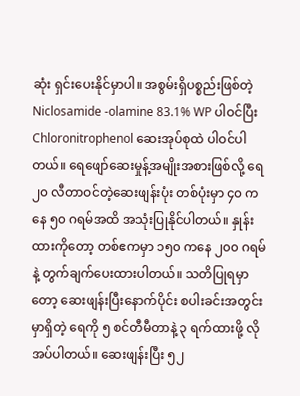ဆုံး ရှင်းပေးနိုင်မှာပါ။ အစွမ်းရှိပစ္စည်းဖြစ်တဲ့ Niclosamide -olamine 83.1% WP ပါဝင်ပြီး Chloronitrophenol ဆေးအုပ်စုထဲ ပါဝင်ပါတယ်။ ရေဖျော်ဆေးမှုန့်အမျိုးအစားဖြစ်လို့ ရေ ၂၀ လီတာဝင်တဲ့ဆေးဖျန်းပုံး တစ်ပုံးမှာ ၄၀ ကနေ ၅၀ ဂရမ်အထိ အသုံးပြုနိုင်ပါတယ်။ နှုန်းထားကိုတော့ တစ်ဧကမှာ ၁၅၀ ကနေ ၂၀၀ ဂရမ်နဲ့ တွက်ချက်ပေးထားပါတယ်။ သတိပြုရမှာတော့ ဆေးဖျန်းပြီးနောက်ပိုင်း စပါးခင်းအတွင်းမှာရှိတဲ့ ရေကို ၅ စင်တီမီတာနဲ့ ၃ ရက်ထားဖို့ လိုအပ်ပါတယ်။ ဆေးဖျန်းပြီး ၅၂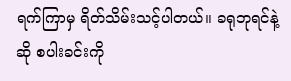ရက်ကြာမှ ရိတ်သိမ်းသင့်ပါတယ်။ ခရုဘုရင်နဲ့ဆို စပါးခင်းကို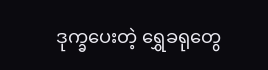ဒုက္ခပေးတဲ့ ရွှေခရုတွေ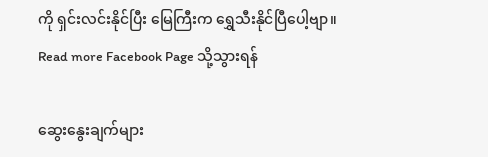ကို ရှင်းလင်းနိုင်ပြီး မြေကြီးက ရွှေသီးနိုင်ပြီပေါ့ဗျာ။
Read more Facebook Page သို့သွားရန်

ဆွေးနွေးချက်များ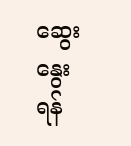ဆွေးနွေးရန်